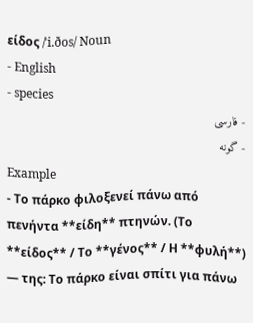είδος /ˈi.ðos/ Noun
- English
- species
- فارسی
- گونه
Example
- Το πάρκο φιλοξενεί πάνω από πενήντα **είδη** πτηνών. (Το **είδος** / Το **γένος** / Η **φυλή**) — της: Το πάρκο είναι σπίτι για πάνω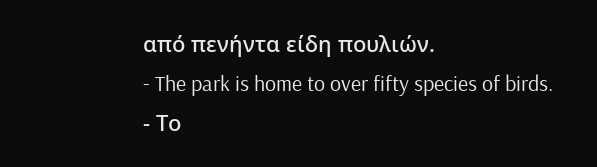από πενήντα είδη πουλιών.
- The park is home to over fifty species of birds.
- Το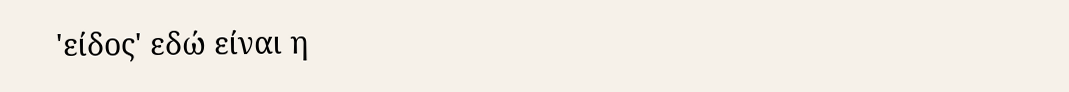'είδος' εδώ είναι η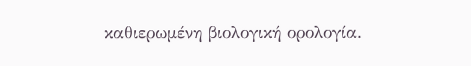καθιερωμένη βιολογική ορολογία.